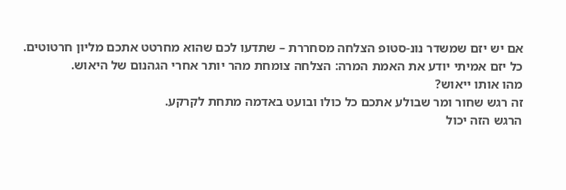אם יש יזם שמשדר נונ-סטופ הצלחה מסחררת – שתדעו לכם שהוא מחרטט אתכם מליון חרטוטים.
כל יזם אמיתי יודע את האמת המרה: הצלחה צומחת מהר יותר אחרי הגהנום של היאוש.
מהו אותו ייאוש?
זה רגש שחור ומר שבולע אתכם כל כולו ובועט באדמה מתחת לקרקע.
הרגש הזה יכול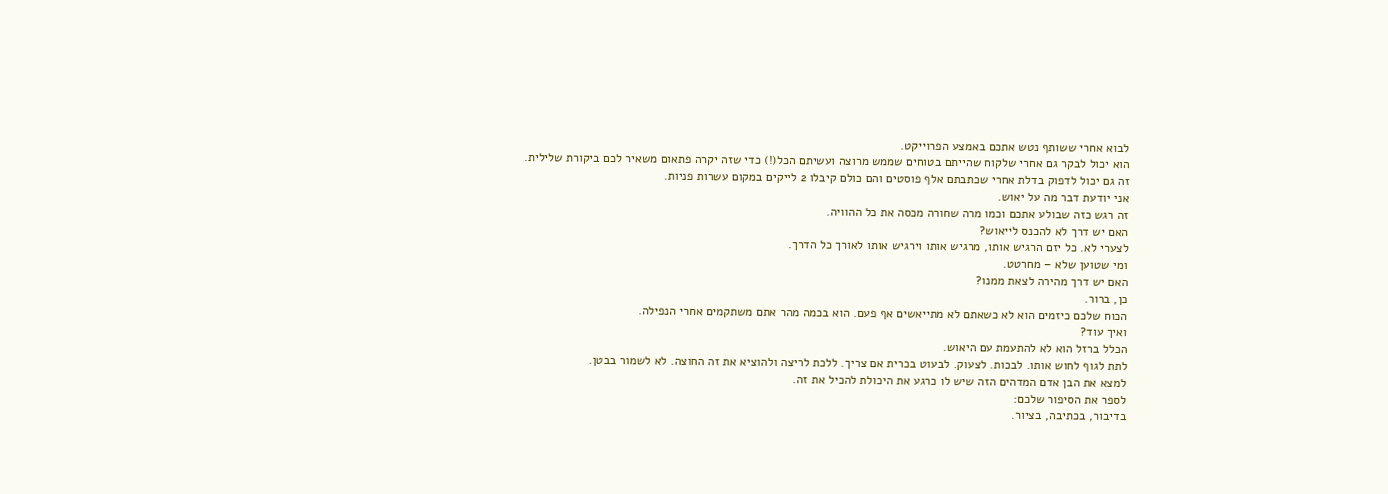לבוא אחרי ששותף נטש אתכם באמצע הפרוייקט.
הוא יכול לבקר גם אחרי שלקוח שהייתם בטוחים שממש מרוצה ועשיתם הכל(!) כדי שזה יקרה פתאום משאיר לכם ביקורת שלילית.
זה גם יכול לדפוק בדלת אחרי שכתבתם אלף פוסטים והם כולם קיבלו 2 לייקים במקום עשרות פניות.
אני יודעת דבר מה על יאוש.
זה רגש כזה שבולע אתכם וכמו מרה שחורה מכסה את כל ההוויה.
האם יש דרך לא להכנס לייאוש?
לצערי לא. כל יזם הרגיש אותו, מרגיש אותו וירגיש אותו לאורך כל הדרך.
ומי שטוען שלא – מחרטט.
האם יש דרך מהירה לצאת ממנו?
כן, ברור.
הכוח שלכם כיזמים הוא לא כשאתם לא מתייאשים אף פעם. הוא בכמה מהר אתם משתקמים אחרי הנפילה.
ואיך עוד?
הכלל ברזל הוא לא להתעמת עם היאוש.
לתת לגוף לחוש אותו. לבכות. לצעוק. לבעוט בכרית אם צריך. ללכת לריצה ולהוציא את זה החוצה. לא לשמור בבטן.
למצא את הבן אדם המדהים הזה שיש לו כרגע את היכולת להכיל את זה.
לספר את הסיפור שלכם:
בדיבור, בכתיבה, בציור.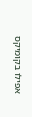אפילו בקומיקס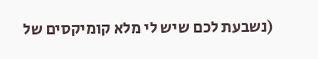(נשבעת לכם שיש לי מלא קומיקסים של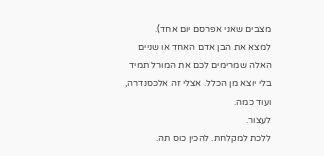מצבים שאני אפרסם יום אחד).
למצא את הבן אדם האחד או שניים האלה שמרימים לכם את המורל תמיד בלי יוצא מן הכלל. אצלי זה אלכסנדרה, ועוד כמה.
לעצור.
ללכת למקלחת. להכין כוס תה.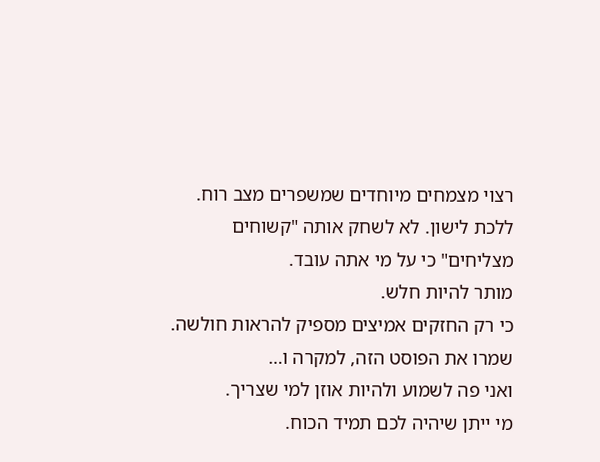רצוי מצמחים מיוחדים שמשפרים מצב רוח. ללכת לישון. לא לשחק אותה "קשוחים מצליחים" כי על מי אתה עובד.
מותר להיות חלש.
כי רק החזקים אמיצים מספיק להראות חולשה.
שמרו את הפוסט הזה, למקרה ו…
ואני פה לשמוע ולהיות אוזן למי שצריך.
מי ייתן שיהיה לכם תמיד הכוח.